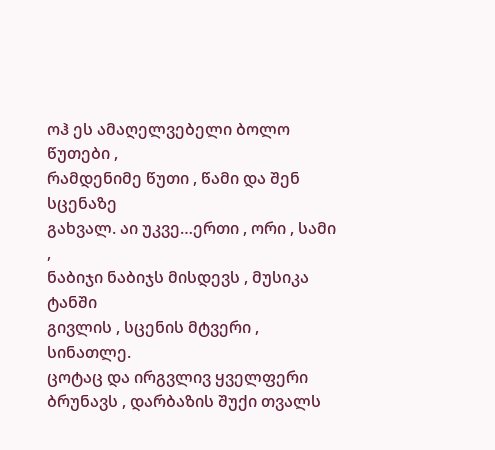ოჰ ეს ამაღელვებელი ბოლო წუთები ,
რამდენიმე წუთი , წამი და შენ სცენაზე
გახვალ. აი უკვე…ერთი , ორი , სამი ,
ნაბიჯი ნაბიჯს მისდევს , მუსიკა ტანში
გივლის , სცენის მტვერი , სინათლე.
ცოტაც და ირგვლივ ყველფერი
ბრუნავს , დარბაზის შუქი თვალს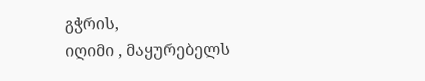გჭრის,
იღიმი , მაყურებელს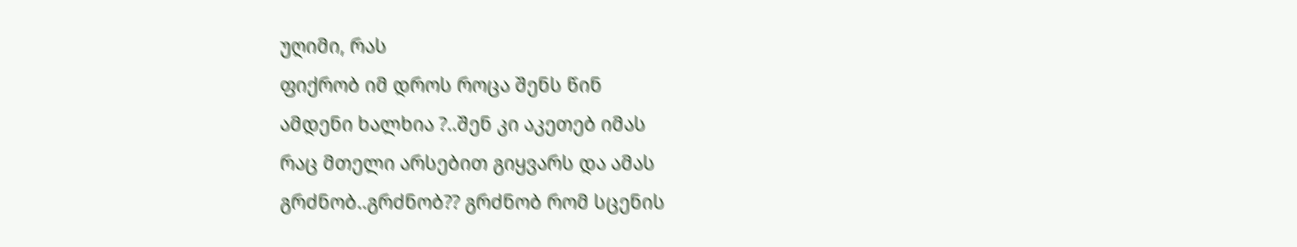უღიმი, რას
ფიქრობ იმ დროს როცა შენს წინ
ამდენი ხალხია ?..შენ კი აკეთებ იმას
რაც მთელი არსებით გიყვარს და ამას
გრძნობ..გრძნობ?? გრძნობ რომ სცენის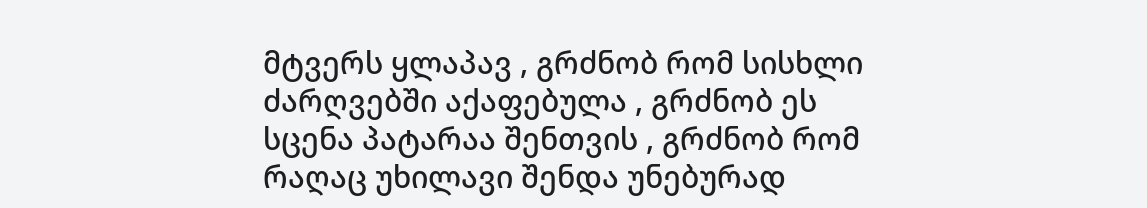მტვერს ყლაპავ , გრძნობ რომ სისხლი
ძარღვებში აქაფებულა , გრძნობ ეს
სცენა პატარაა შენთვის , გრძნობ რომ
რაღაც უხილავი შენდა უნებურად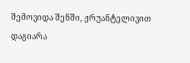შემოვიდა შენში, ჟრუანტელივით
დაგიარა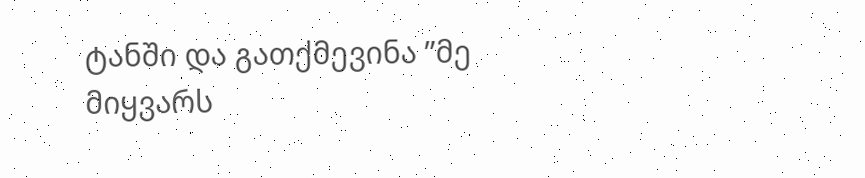ტანში და გათქმევინა ”მე
მიყვარს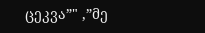ცეკვა”" ,”მე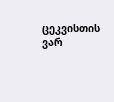ცეკვისთის ვარ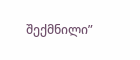შექმნილი”